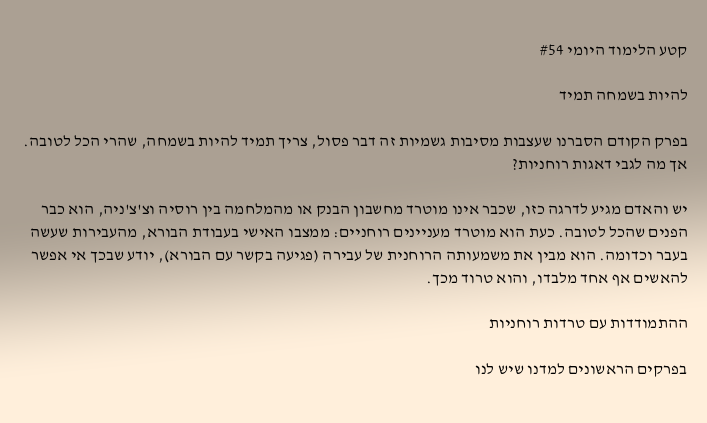קטע הלימוד היומי #54

להיות בשמחה תמיד

בפרק הקודם הסברנו שעצבות מסיבות גשמיות זה דבר פסול, צריך תמיד להיות בשמחה, שהרי הכל לטובה. אך מה לגבי דאגות רוחניות?

יש והאדם מגיע לדרגה כזו, שכבר אינו מוטרד מחשבון הבנק או מהמלחמה בין רוסיה וצ'צ'ניה, הוא כבר הפנים שהכל לטובה. כעת הוא מוטרד מעניינים רוחניים: ממצבו האישי בעבודת הבורא, מהעבירות שעשה בעבר וכדומה. הוא מבין את משמעותה הרוחנית של עבירה (פגיעה בקשר עם הבורא), יודע שבכך אי אפשר להאשים אף אחד מלבדו, והוא טרוד מכך.

ההתמודדות עם טרדות רוחניות

בפרקים הראשונים למדנו שיש לנו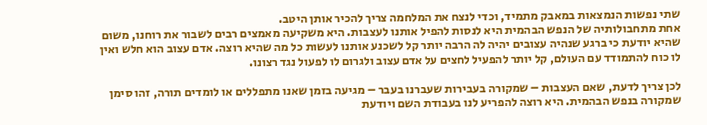שתי נפשות הנמצאות במאבק מתמיד, וכדי לנצח את המלחמה צריך להכיר אותן היטב.
אחת מתחבולותיה של הנפש הבהמית היא לנסות להפיל אותנו לעצבות. היא משקיעה מאמצים רבים לשבור את רוחנו, משום שהיא יודעת כי ברגע שנהיה עצובים יהיה לה הרבה יותר קל לשכנע אותנו לעשות כל מה שהיא רוצה. אדם עצוב הוא חלש ואין לו כוח להתמודד עם העולם, קל יותר להפעיל לחצים על אדם עצוב ולגרום לו לפעול נגד רצונו.

לכן צריך לדעת, שאם העצבות – שמקורה בעבירות שעברנו בעבר – מגיעה בזמן שאנו מתפללים או לומדים תורה, זהו סימן שמקורה בנפש הבהמית. היא רוצה להפריע לנו בעבודת השם ויודעת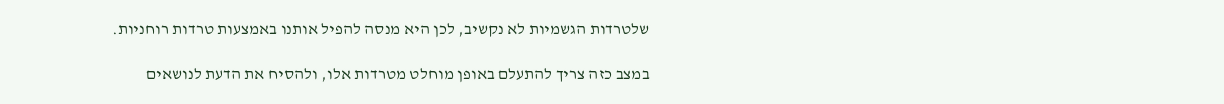שלטרדות הגשמיות לא נקשיב, לכן היא מנסה להפיל אותנו באמצעות טרדות רוחניות.

במצב כזה צריך להתעלם באופן מוחלט מטרדות אלו, ולהסיח את הדעת לנושאים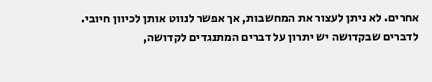אחרים. לא ניתן לעצור את המחשבות, אך אפשר לנווט אותן לכיוון חיובי. לדברים שבקדושה יש יתרון על דברים המתנגדים לקדושה,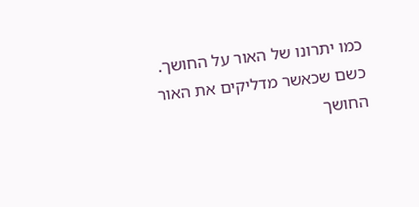כמו יתרונו של האור על החושך. כשם שכאשר מדליקים את האור החושך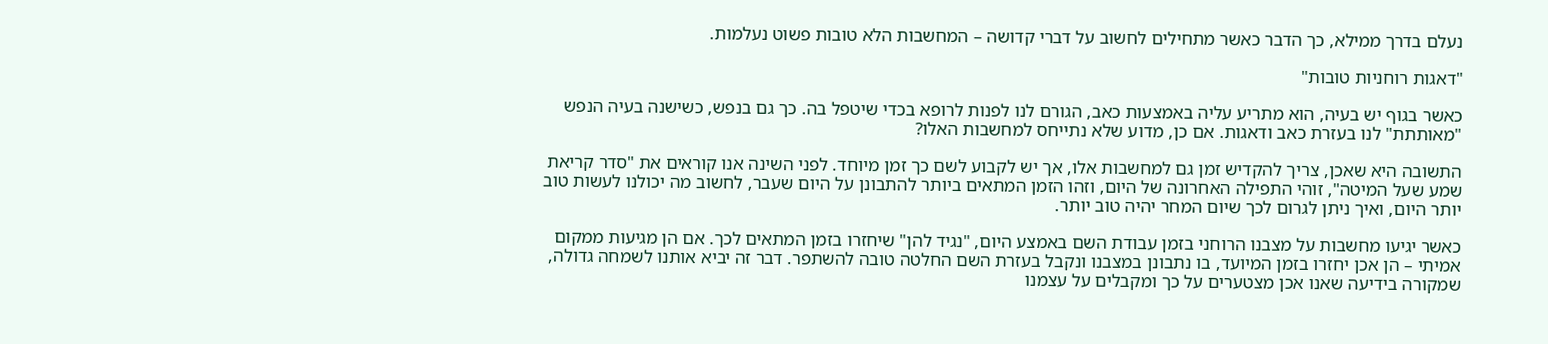נעלם בדרך ממילא, כך הדבר כאשר מתחילים לחשוב על דברי קדושה – המחשבות הלא טובות פשוט נעלמות.

"דאגות רוחניות טובות"

כאשר בגוף יש בעיה, הוא מתריע עליה באמצעות כאב, הגורם לנו לפנות לרופא בכדי שיטפל בה. כך גם בנפש, כשישנה בעיה הנפש "מאותתת" לנו בעזרת כאב ודאגות. אם כן, מדוע שלא נתייחס למחשבות האלו?

התשובה היא שאכן, צריך להקדיש זמן גם למחשבות אלו, אך יש לקבוע לשם כך זמן מיוחד. לפני השינה אנו קוראים את "סדר קריאת שמע שעל המיטה", זוהי התפילה האחרונה של היום, וזהו הזמן המתאים ביותר להתבונן על היום שעבר, לחשוב מה יכולנו לעשות טוב יותר היום, ואיך ניתן לגרום לכך שיום המחר יהיה טוב יותר.

כאשר יגיעו מחשבות על מצבנו הרוחני בזמן עבודת השם באמצע היום, "נגיד להן" שיחזרו בזמן המתאים לכך. אם הן מגיעות ממקום אמיתי – הן אכן יחזרו בזמן המיועד, בו נתבונן במצבנו ונקבל בעזרת השם החלטה טובה להשתפר. דבר זה יביא אותנו לשמחה גדולה, שמקורה בידיעה שאנו אכן מצטערים על כך ומקבלים על עצמנו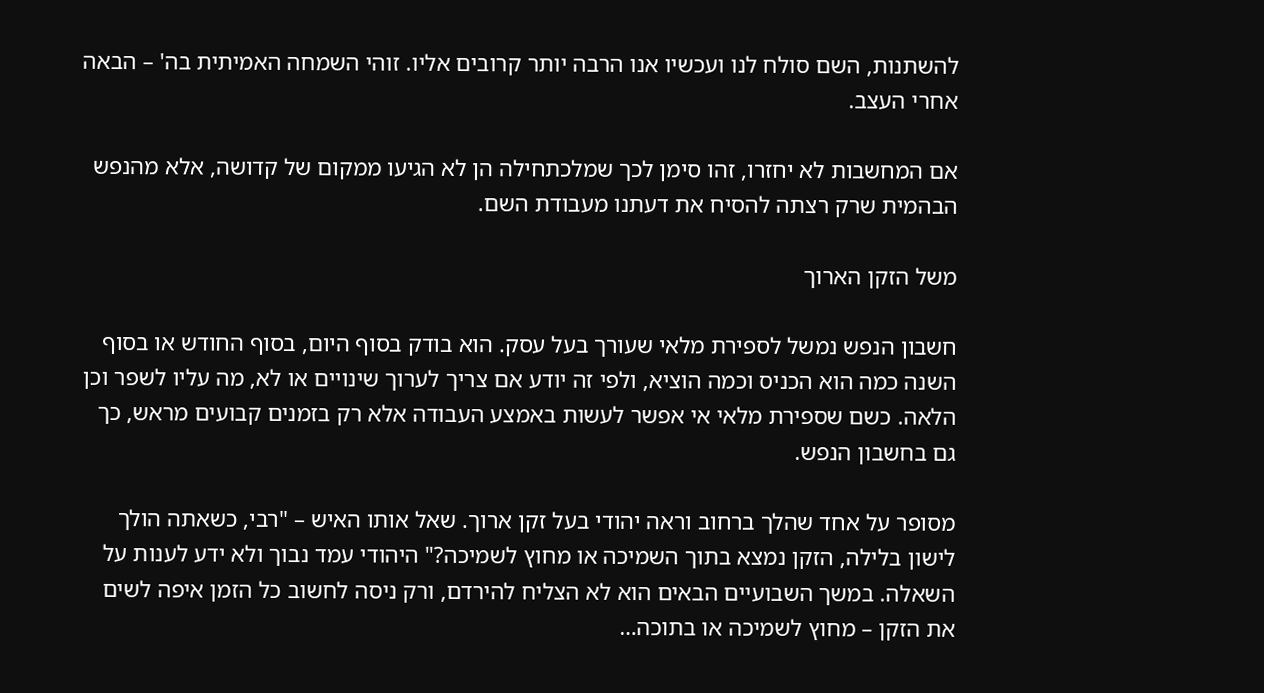להשתנות, השם סולח לנו ועכשיו אנו הרבה יותר קרובים אליו. זוהי השמחה האמיתית בה' – הבאה אחרי העצב.

אם המחשבות לא יחזרו, זהו סימן לכך שמלכתחילה הן לא הגיעו ממקום של קדושה, אלא מהנפש הבהמית שרק רצתה להסיח את דעתנו מעבודת השם.

משל הזקן הארוך

חשבון הנפש נמשל לספירת מלאי שעורך בעל עסק. הוא בודק בסוף היום, בסוף החודש או בסוף השנה כמה הוא הכניס וכמה הוציא, ולפי זה יודע אם צריך לערוך שינויים או לא, מה עליו לשפר וכן הלאה. כשם שספירת מלאי אי אפשר לעשות באמצע העבודה אלא רק בזמנים קבועים מראש, כך גם בחשבון הנפש.

מסופר על אחד שהלך ברחוב וראה יהודי בעל זקן ארוך. שאל אותו האיש – "רבי, כשאתה הולך לישון בלילה, הזקן נמצא בתוך השמיכה או מחוץ לשמיכה?" היהודי עמד נבוך ולא ידע לענות על השאלה. במשך השבועיים הבאים הוא לא הצליח להירדם, ורק ניסה לחשוב כל הזמן איפה לשים את הזקן – מחוץ לשמיכה או בתוכה…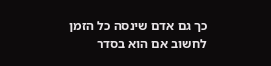כך גם אדם שינסה כל הזמן לחשוב אם הוא בסדר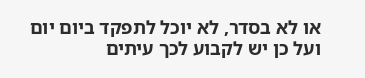או לא בסדר, לא יוכל לתפקד ביום יום ועל כן יש לקבוע לכך עיתים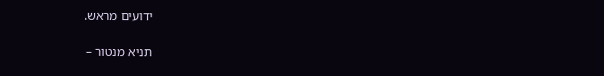ידועים מראש.

תניא מנטור –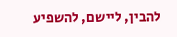להבין, ליישם, להשפיע